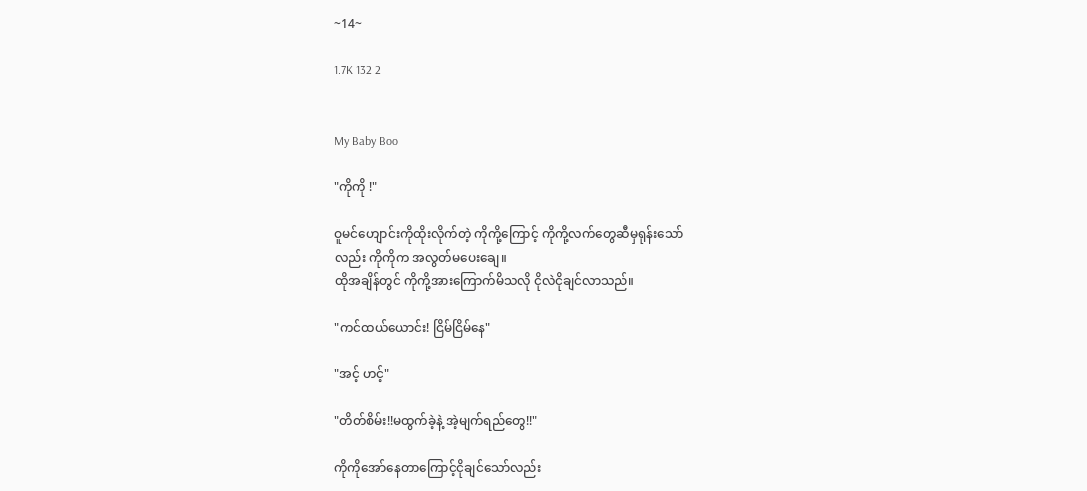~14~

1.7K 132 2


My Baby Boo

"ကိုကို ‌!"

ဝူမင်ဟျောင်းကိုထိုးလိုက်တဲ့ ကိုကို့ကြောင့် ကိုကို့လက်တွေဆီမှရုန်းသော်
လည်း ကိုကိုက အလွတ်မပေးချေ။
ထိုအချိန်တွင် ကိုကို့အားကြောက်မိသလို ငိုလဲငိုချင်လာသည်။

"ကင်ထယ်ယောင်း! ငြိမ်ငြိမ်နေ"

"အင့် ဟင့်"

"တိတ်စိမ်း!!မထွက်ခဲ့နဲ့ အဲ့မျက်ရည်တွေ!!"

ကိုကိုအော်နေတာကြောင့်ငိုချင်သော်လည်း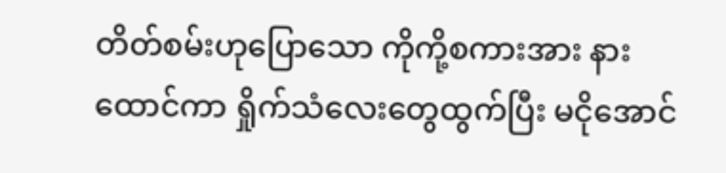တိတ်စမ်းဟုပြောသော ကိုကို့စကားအား နားထောင်ကာ ရှိုက်သံလေးတွေထွက်ပြီး မငိုအောင်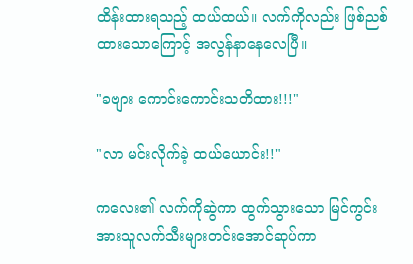ထိန်းထားရသည့် ထယ်ထယ်။ လက်ကိုလည်း ဖြစ်ညစ်ထားသောကြောင့် အလွန်နာနေလေပြီ။

"ခဗျား ကောင်းကောင်းသတိထား!!!"

"လာ မင်းလိုက်ခဲ့ ထယ်ယောင်း!!"

ကလေး၏ လက်ကိုဆွဲကာ ထွက်သွားသော မြင်ကွင်းအားသူလက်သီးများတင်းအောင်ဆုပ်ကာ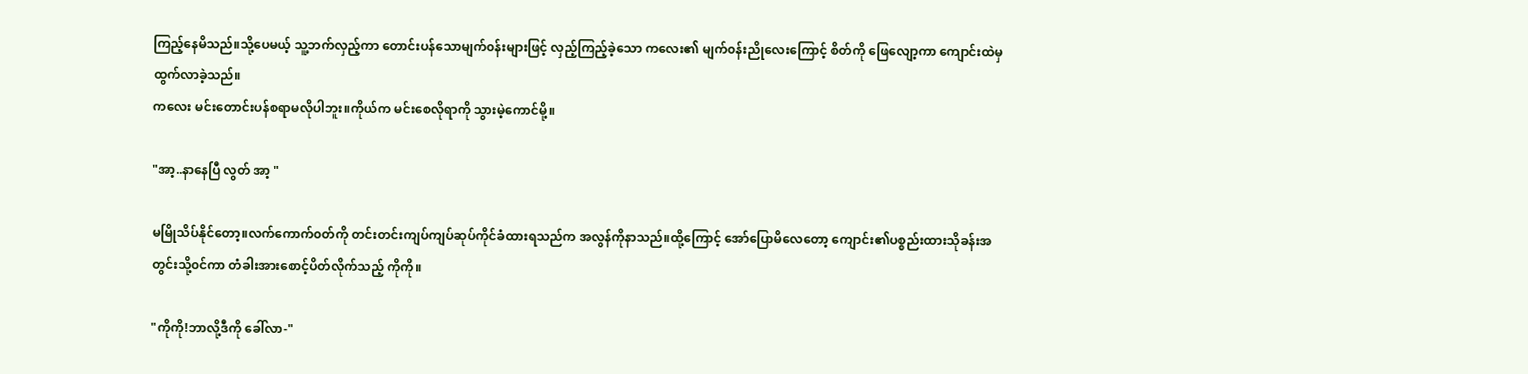ကြည့်နေမိသည်။သို့ပေမယ့် သူ့ဘက်လှည့်ကာ တောင်းပန်သောမျက်၀န်းများဖြင့် လှည့်ကြည့်ခဲ့သော ကလေး၏ မျက်၀န်းညိုလေးကြောင့် စိတ်ကို ဖြေလျော့ကာ ကျောင်းထဲမှ ထွက်လာခဲ့သည်။
ကလေး မင်းတောင်းပန်စရာမလိုပါဘူး။ကိုယ်က မင်းစေလိုရာကို သွားမဲ့ကောင်မို့။

"အာ့..နာနေပြီ လွတ် အာ့ "

မမြိုသိပ်နိုင်‌တော့။လက်ကောက်၀တ်ကို တင်းတင်းကျပ်ကျပ်ဆုပ်ကိုင်ခံထားရသည်က အလွန်ကိုနာသည်။ထို့ကြောင့် အော်ပြောမိလေတော့ ကျောင်း၏ပစ္စည်းထားသိုခန်းအတွင်းသို့၀င်ကာ တံခါးအားစောင့်ပိတ်လိုက်သည့် ကိုကို။

"ကိုကို!ဘာလို့ဒီကို ခေါ်လာ-"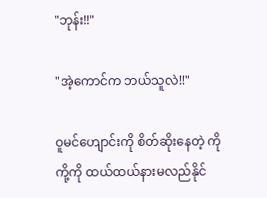"ဘုန်း!!"

"အဲ့ကောင်က ဘယ်သူလဲ!!"

ဝူမင်ဟျောင်းကို စိတ်ဆိုးနေတဲ့ ကိုကို့ကို ထယ်ထယ်နားမလည်နိုင်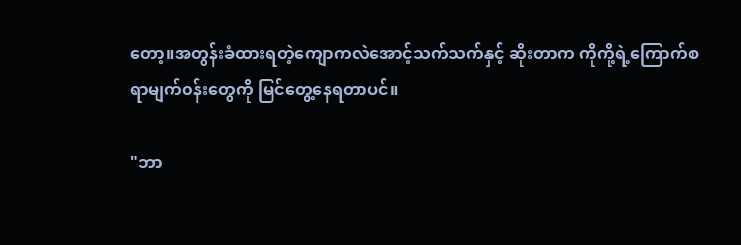တော့။အတွန်းခံထားရတဲ့ကျောကလဲအောင့်သက်သက်နှင့် ဆိုးတာက ကိုကို့ရဲ့ကြောက်စရာမျက်၀န်းတွေကို မြင်တွေ့နေရတာပင်။

"ဘာ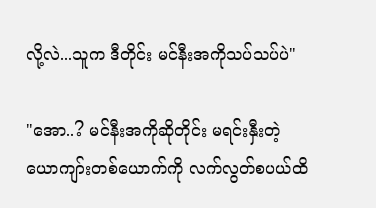လို့လဲ...သူက ဒီတိုင်း မင်နီးအကိုသပ်သပ်ပဲ"

"အော..? မင်နီးအကိုဆိုတိုင်း မရင်းနှီးတဲ့ ယောကျာ်းတစ်ယောက်ကို လက်လွတ်စပယ်ထိ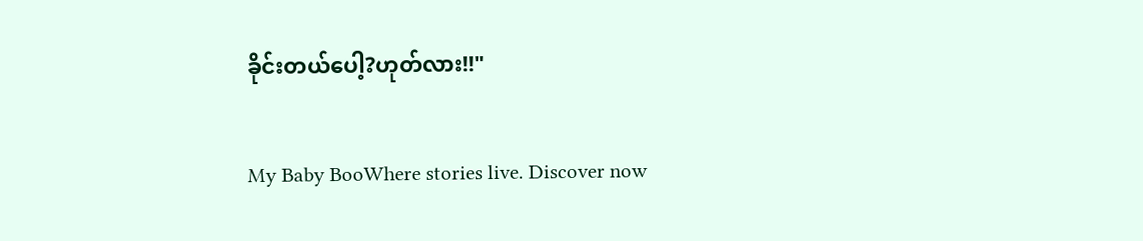ခိုင်းတယ်ပေါ့?ဟုတ်လား!!"

My Baby BooWhere stories live. Discover now